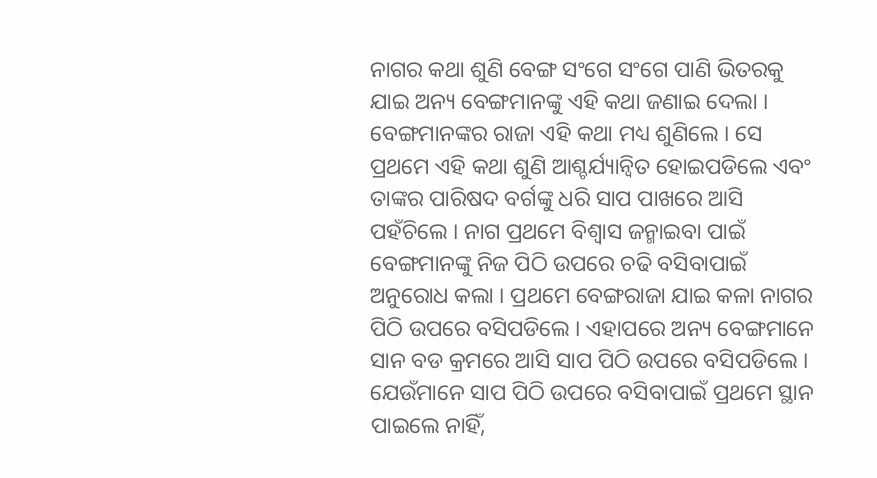ନାଗର କଥା ଶୁଣି ବେଙ୍ଗ ସଂଗେ ସଂଗେ ପାଣି ଭିତରକୁ ଯାଇ ଅନ୍ୟ ବେଙ୍ଗମାନଙ୍କୁ ଏହି କଥା ଜଣାଇ ଦେଲା । ବେଙ୍ଗମାନଙ୍କର ରାଜା ଏହି କଥା ମଧ୍ୟ ଶୁଣିଲେ । ସେ ପ୍ରଥମେ ଏହି କଥା ଶୁଣି ଆଶ୍ଚର୍ଯ୍ୟାନ୍ୱିତ ହୋଇପଡିଲେ ଏବଂ ତାଙ୍କର ପାରିଷଦ ବର୍ଗଙ୍କୁ ଧରି ସାପ ପାଖରେ ଆସି ପହଁଚିଲେ । ନାଗ ପ୍ରଥମେ ବିଶ୍ୱାସ ଜନ୍ମାଇବା ପାଇଁ ବେଙ୍ଗମାନଙ୍କୁ ନିଜ ପିଠି ଉପରେ ଚଢି ବସିବାପାଇଁ ଅନୁରୋଧ କଲା । ପ୍ରଥମେ ବେଙ୍ଗରାଜା ଯାଇ କଳା ନାଗର ପିଠି ଉପରେ ବସିପଡିଲେ । ଏହାପରେ ଅନ୍ୟ ବେଙ୍ଗମାନେ ସାନ ବଡ କ୍ରମରେ ଆସି ସାପ ପିଠି ଉପରେ ବସିପଡିଲେ । ଯେଉଁମାନେ ସାପ ପିଠି ଉପରେ ବସିବାପାଇଁ ପ୍ରଥମେ ସ୍ଥାନ ପାଇଲେ ନାହିଁ,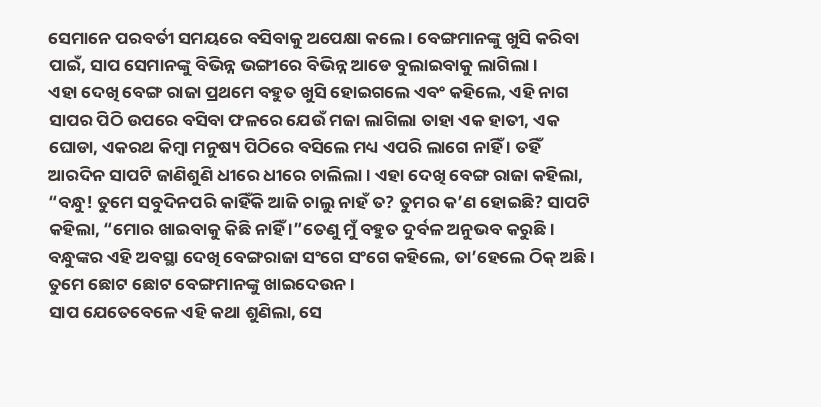ସେମାନେ ପରବର୍ତୀ ସମୟରେ ବସିବାକୁ ଅପେକ୍ଷା କଲେ । ବେଙ୍ଗମାନଙ୍କୁ ଖୁସି କରିବା ପାଇଁ, ସାପ ସେମାନଙ୍କୁ ବିଭିନ୍ନ ଭଙ୍ଗୀରେ ବିଭିନ୍ନ ଆଡେ ବୁଲାଇବାକୁ ଲାଗିଲା ।
ଏହା ଦେଖି ବେଙ୍ଗ ରାଜା ପ୍ରଥମେ ବହୁତ ଖୁସି ହୋଇଗଲେ ଏବଂ କହିଲେ, ଏହି ନାଗ ସାପର ପିଠି ଉପରେ ବସିବା ଫଳରେ ଯେଉଁ ମଜା ଲାଗିଲା ତାହା ଏକ ହାତୀ, ଏକ ଘୋଡା, ଏକରଥ କିମ୍ବା ମନୁଷ୍ୟ ପିଠିରେ ବସିଲେ ମଧ୍ୟ ଏପରି ଲାଗେ ନାହିଁ । ତହିଁ ଆରଦିନ ସାପଟି ଜାଣିଶୁଣି ଧୀରେ ଧୀରେ ଚାଲିଲା । ଏହା ଦେଖି ବେଙ୍ଗ ରାଜା କହିଲା, “ବନ୍ଧୁ! ତୁମେ ସବୁଦିନପରି କାହିଁକି ଆଜି ଚାଲୁ ନାହଁ ତ? ତୁମର କ’ଣ ହୋଇଛି? ସାପଟି କହିଲା, “ମୋର ଖାଇବାକୁ କିଛି ନାହିଁ ।”ତେଣୁ ମୁଁ ବହୁତ ଦୁର୍ବଳ ଅନୁଭବ କରୁଛି । ବନ୍ଧୁଙ୍କର ଏହି ଅବସ୍ଥା ଦେଖି ବେଙ୍ଗରାଜା ସଂଗେ ସଂଗେ କହିଲେ, ତା’ହେଲେ ଠିକ୍ ଅଛି । ତୁମେ ଛୋଟ ଛୋଟ ବେଙ୍ଗମାନଙ୍କୁ ଖାଇଦେଉନ ।
ସାପ ଯେତେବେଳେ ଏହି କଥା ଶୁଣିଲା, ସେ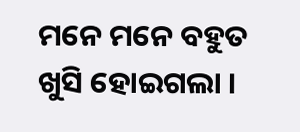ମନେ ମନେ ବହୁତ ଖୁସି ହୋଇଗଲା ।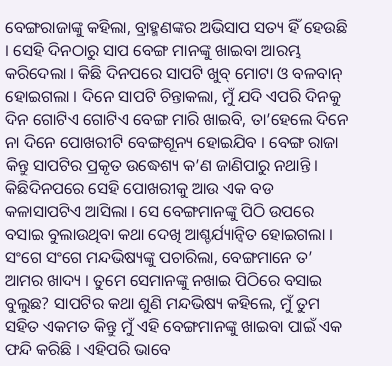ବେଙ୍ଗରାଜାଙ୍କୁ କହିଲା, ବ୍ରାହ୍ମଣଙ୍କର ଅଭିସାପ ସତ୍ୟ ହିଁ ହେଉଛି । ସେହି ଦିନଠାରୁ ସାପ ବେଙ୍ଗ ମାନଙ୍କୁ ଖାଇବା ଆରମ୍ଭ କରିଦେଲା । କିଛି ଦିନପରେ ସାପଟି ଖୁବ୍ ମୋଟା ଓ ବଳବାନ୍ ହୋଇଗଲା । ଦିନେ ସାପଟି ଚିନ୍ତାକଲା, ମୁଁ ଯଦି ଏପରି ଦିନକୁ ଦିନ ଗୋଟିଏ ଗୋଟିଏ ବେଙ୍ଗ ମାରି ଖାଇବି, ତା’ହେଲେ ଦିନେ ନା ଦିନେ ପୋଖରୀଟି ବେଙ୍ଗଶୂନ୍ୟ ହୋଇଯିବ । ବେଙ୍ଗ ରାଜା କିନ୍ତୁ ସାପଟିର ପ୍ରକୃତ ଉଦ୍ଧେଶ୍ୟ କ’ଣ ଜାଣିପାରୁ ନଥାନ୍ତି । କିଛିଦିନପରେ ସେହି ପୋଖରୀକୁ ଆଉ ଏକ ବଡ କଳାସାପଟିଏ ଆସିଲା । ସେ ବେଙ୍ଗମାନଙ୍କୁ ପିଠି ଉପରେ ବସାଇ ବୁଲାଉଥିବା କଥା ଦେଖି ଆଶ୍ଚର୍ଯ୍ୟାନ୍ୱିତ ହୋଇଗଲା । ସଂଗେ ସଂଗେ ମନ୍ଦଭିଷ୍ୟଙ୍କୁ ପଚାରିଲା, ବେଙ୍ଗମାନେ ତ’ ଆମର ଖାଦ୍ୟ । ତୁମେ ସେମାନଙ୍କୁ ନଖାଇ ପିଠିରେ ବସାଇ ବୁଲୁଛ? ସାପଟିର କଥା ଶୁଣି ମନ୍ଦଭିଷ୍ୟ କହିଲେ, ମୁଁ ତୁମ ସହିତ ଏକମତ କିନ୍ତୁ ମୁଁ ଏହି ବେଙ୍ଗମାନଙ୍କୁ ଖାଇବା ପାଇଁ ଏକ ଫନ୍ଦି କରିଛି । ଏହିପରି ଭାବେ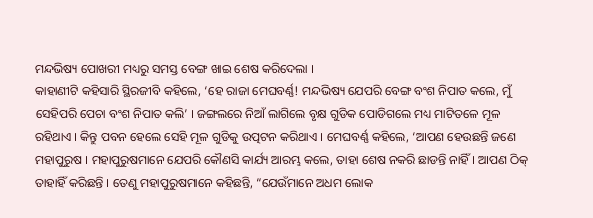ମନ୍ଦଭିଷ୍ୟ ପୋଖରୀ ମଧ୍ୟରୁ ସମସ୍ତ ବେଙ୍ଗ ଖାଇ ଶେଷ କରିଦେଲା ।
କାହାଣୀଟି କହିସାରି ସ୍ଥିରଜୀବି କହିଲେ, ‘ହେ ରାଜା ମେଘବର୍ଣ୍ଣ! ମନ୍ଦଭିଷ୍ୟ ଯେପରି ବେଙ୍ଗ ବଂଶ ନିପାତ କଲେ, ମୁଁ ସେହିପରି ପେଚା ବଂଶ ନିପାତ କଲି’ । ଜଙ୍ଗଲରେ ନିଆଁ ଲାଗିଲେ ବୃକ୍ଷ ଗୁଡିକ ପୋଡିଗଲେ ମଧ୍ୟ ମାଟିତଳେ ମୂଳ ରହିଥାଏ । କିନ୍ତୁ ପବନ ହେଲେ ସେହି ମୂଳ ଗୁଡିକୁ ଉତ୍ପଟନ କରିଥାଏ । ମେଘବର୍ଣ୍ଣ କହିଲେ, ‘ଆପଣ ହେଉଛନ୍ତି ଜଣେ ମହାପୁରୁଷ । ମହାପୁରୁଷମାନେ ଯେପରି କୌଣସି କାର୍ଯ୍ୟ ଆରମ୍ଭ କଲେ, ତାହା ଶେଷ ନକରି ଛାଡନ୍ତି ନାହିଁ । ଆପଣ ଠିକ୍ ତାହାହିଁ କରିଛନ୍ତି । ତେଣୁ ମହାପୁରୁଷମାନେ କହିଛନ୍ତି, “ଯେଉଁମାନେ ଅଧମ ଲୋକ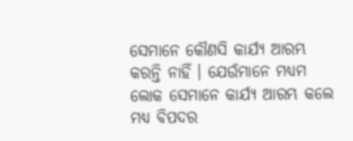ସେମାନେ କୌଣସି କାର୍ଯ୍ୟ ଆରମ୍ଭ କରନ୍ତି ନାହିଁ । ଯେଉଁମାନେ ମଧ୍ୟମ ଲୋକ ସେମାନେ କାର୍ଯ୍ୟ ଆରମ୍ଭ କଲେ ମଧ୍ୟ ବିପଦର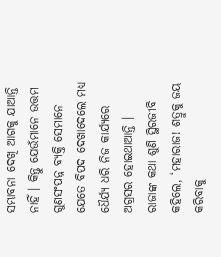ସମ୍ଭାବନା ଦେଖି ଆଗକୁ ଯାଆନ୍ତି ନାହିଁ । କିନ୍ତୁ ଯେଉଁମାନେ ଉତ୍ତମ ଗୁଣସଂପନ୍ନ ବ୍ୟକ୍ତି ସେମାନେ ଯେତେ ବିପଦ ଦେଖାଦେଲେ ମଧ୍ୟ ଧୈର୍ଯ୍ୟ ଧରି ନିଜ କାର୍ଯ୍ୟରେ ଅଗ୍ରସର ହୋଇଥାଆନ୍ତି ।
ରାଜାଙ୍କ କଥା ଶୁଣି ସ୍ଥିରଜୀବି କହିଲେ, ‘ମହାରାଜ! ଶତ୍ରୁକୁ ଜୟ କରିବାକୁ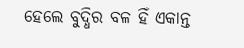ହେଲେ ବୁଦ୍ଧିର ବଳ ହିଁ ଏକାନ୍ତ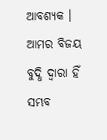ଆବଶ୍ୟକ । ଆମର ବିଜୟ ବୁଦ୍ଧି ଦ୍ୱାରା ହିଁ ସମ୍ଭବ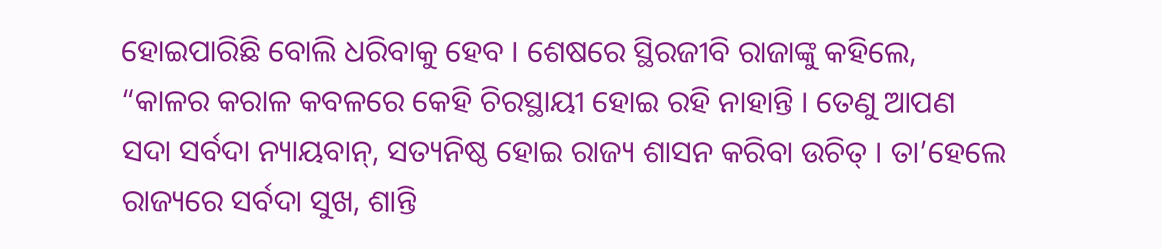ହୋଇପାରିଛି ବୋଲି ଧରିବାକୁ ହେବ । ଶେଷରେ ସ୍ଥିରଜୀବି ରାଜାଙ୍କୁ କହିଲେ, “କାଳର କରାଳ କବଳରେ କେହି ଚିରସ୍ଥାୟୀ ହୋଇ ରହି ନାହାନ୍ତି । ତେଣୁ ଆପଣ ସଦା ସର୍ବଦା ନ୍ୟାୟବାନ୍, ସତ୍ୟନିଷ୍ଠ ହୋଇ ରାଜ୍ୟ ଶାସନ କରିବା ଉଚିତ୍ । ତା’ହେଲେ ରାଜ୍ୟରେ ସର୍ବଦା ସୁଖ, ଶାନ୍ତି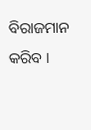ବିରାଜମାନ କରିବ ।